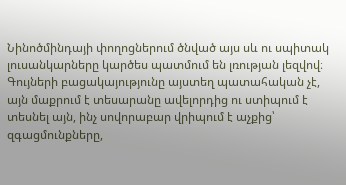Նինոծմինդայի փողոցներում ծնված այս սև ու սպիտակ լուսանկարները կարծես պատմում են լռության լեզվով։
Գույների բացակայությունը այստեղ պատահական չէ, այն մաքրում է տեսարանը ավելորդից ու ստիպում է տեսնել այն, ինչ սովորաբար վրիպում է աչքից՝ զգացմունքները,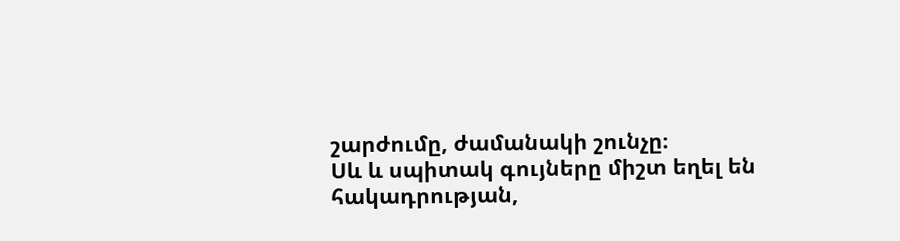շարժումը, ժամանակի շունչը։
Սև և սպիտակ գույները միշտ եղել են հակադրության,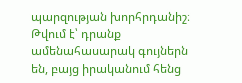պարզության խորհրդանիշ։ Թվում է՝ դրանք ամենահասարակ գույներն են, բայց իրականում հենց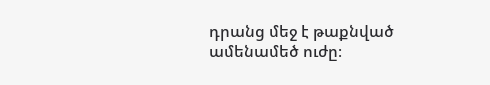դրանց մեջ է թաքնված ամենամեծ ուժը։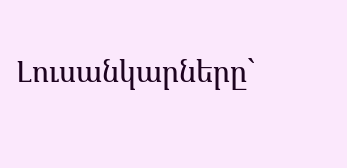Լուսանկարները`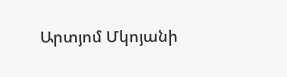Արտյոմ Մկոյանի